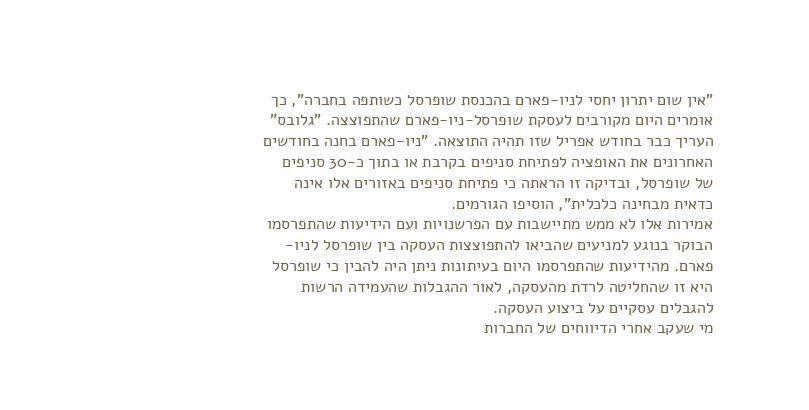"אין שום יתרון יחסי לניו-פארם בהכנסת שופרסל כשותפה בחברה", כך אומרים היום מקורבים לעסקת שופרסל-ניו-פארם שהתפוצצה. "גלובס" העריך כבר בחודש אפריל שזו תהיה התוצאה. "ניו-פארם בחנה בחודשים האחרונים את האופציה לפתיחת סניפים בקרבת או בתוך כ-30 סניפים של שופרסל, ובדיקה זו הראתה כי פתיחת סניפים באזורים אלו אינה כדאית מבחינה כלכלית", הוסיפו הגורמים.
אמירות אלו לא ממש מתיישבות עם הפרשנויות ועם הידיעות שהתפרסמו הבוקר בנוגע למניעים שהביאו להתפוצצות העסקה בין שופרסל לניו-פארם. מהידיעות שהתפרסמו היום בעיתונות ניתן היה להבין כי שופרסל היא זו שהחליטה לרדת מהעסקה, לאור ההגבלות שהעמידה הרשות להגבלים עסקיים על ביצוע העסקה.
מי שעקב אחרי הדיווחים של החברות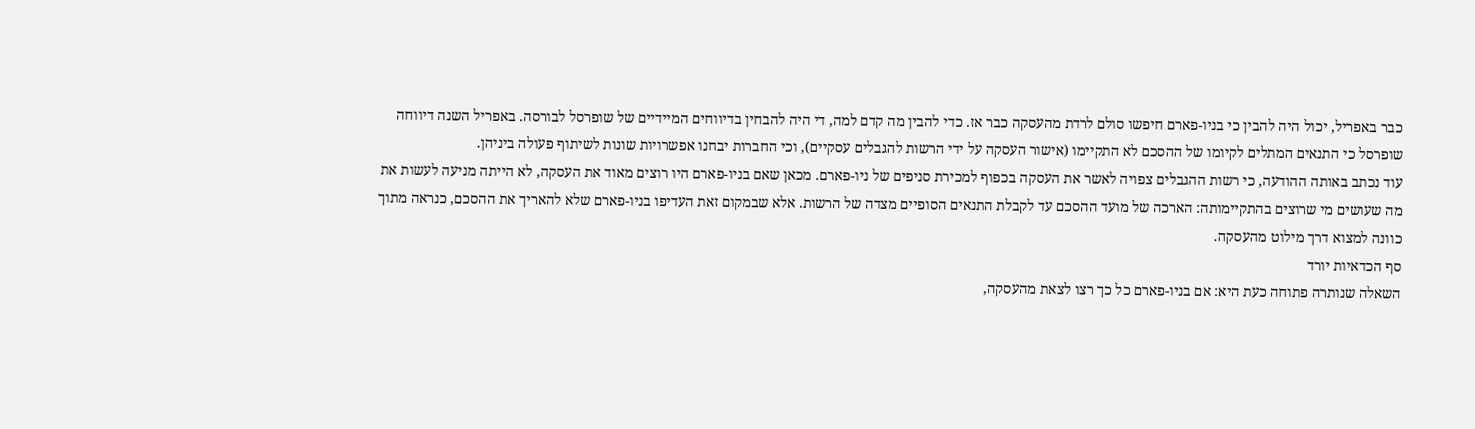כבר באפריל, יכול היה להבין כי בניו-פארם חיפשו סולם לרדת מהעסקה כבר אז. כדי להבין מה קדם למה, די היה להבחין בדיווחים המיידיים של שופרסל לבורסה. באפריל השנה דיווחה שופרסל כי התנאים המתלים לקיומו של ההסכם לא התקיימו (אישור העסקה על ידי הרשות להגבלים עסקיים), וכי החברות יבחנו אפשרויות שונות לשיתוף פעולה ביניהן.
עוד נכתב באותה ההודעה, כי רשות ההגבלים צפויה לאשר את העסקה בכפוף למכירת סניפים של ניו-פארם. מכאן שאם בניו-פארם היו רוצים מאוד את העסקה, לא הייתה מניעה לעשות את מה שעושים מי שרוצים בהתקיימותה: הארכה של מועד ההסכם עד לקבלת התנאים הסופיים מצדה של הרשות. אלא שבמקום זאת העדיפו בניו-פארם שלא להאריך את ההסכם, כנראה מתוך כוונה למצוא דרך מילוט מהעסקה.
סף הכדאיות יורד
השאלה שנותרה פתוחה כעת היא: אם בניו-פארם כל כך רצו לצאת מהעסקה,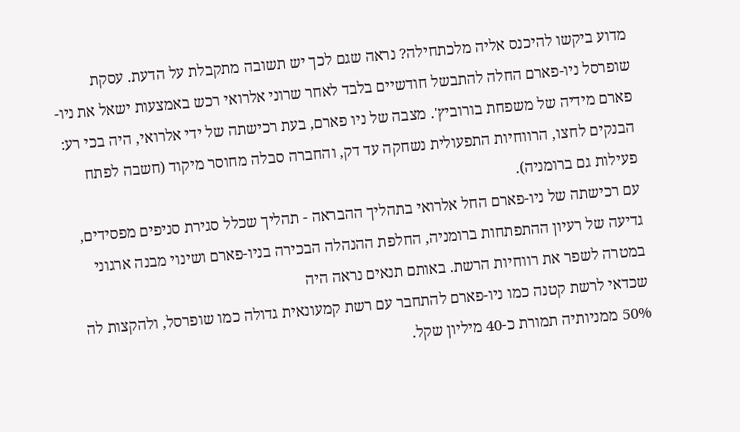מדוע ביקשו להיכנס אליה מלכתחילה? נראה שגם לכך יש תשובה מתקבלת על הדעת. עסקת שופרסל ניו-פארם החלה להתבשל חודשיים בלבד לאחר שרוני אלרואי רכש באמצעות ישאל את ניו-פארם מידיה של משפחת בורוביץ'. מצבה של ניו פארם, בעת רכישתה של ידי אלרואי, היה בכי רע: הבנקים לחצו, הרווחיות התפעולית נשחקה עד דק, והחברה סבלה מחוסר מיקוד (חשבה לפתח פעילות גם ברומניה).
עם רכישתה של ניו-פארם החל אלרואי בתהליך ההבראה - תהליך שכלל סגירת סניפים מפסידים, גדיעה של רעיון ההתפתחות ברומניה, החלפת ההנהלה הבכירה בניו-פארם ושינוי מבנה ארגוני במטרה לשפר את רווחיות הרשת. באותם תנאים נראה היה
שכדאי לרשת קטנה כמו ניו-פארם להתחבר עם רשת קמעונאית גדולה כמו שופרסל, ולהקצות לה 50% ממניותיה תמורת כ-40 מיליון שקל.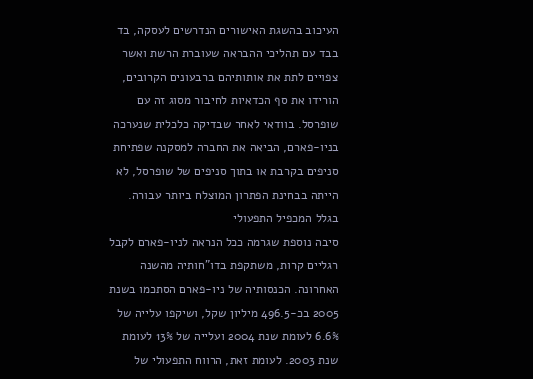העיכוב בהשגת האישורים הנדרשים לעסקה, בד בבד עם תהליכי ההבראה שעוברת הרשת ואשר צפויים לתת את אותותיהם ברבעונים הקרובים, הורידו את סף הכדאיות לחיבור מסוג זה עם שופרסל. בוודאי לאחר שבדיקה כלכלית שנערכה בניו-פארם, הביאה את החברה למסקנה שפתיחת סניפים בקרבת או בתוך סניפים של שופרסל, לא הייתה בבחינת הפתרון המוצלח ביותר עבורה.
בגלל המכפיל התפעולי
סיבה נוספת שגרמה ככל הנראה לניו-פארם לקבל רגליים קרות, משתקפת בדו"חותיה מהשנה האחרונה. הכנסותיה של ניו-פארם הסתכמו בשנת 2005 בכ-496.5 מיליון שקל, ושיקפו עלייה של 6.6% לעומת שנת 2004 ועלייה של 13% לעומת שנת 2003. לעומת זאת, הרווח התפעולי של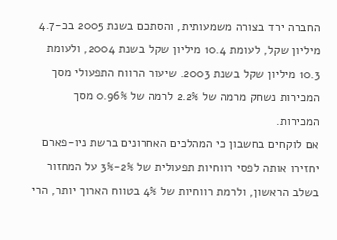החברה ירד בצורה משמעותית, והסתכם בשנת 2005 בכ-4.7 מיליון שקל, לעומת 10.4 מיליון שקל בשנת 2004, ולעומת 10.3 מיליון שקל בשנת 2003. שיעור הרווח התפעולי מסך המכירות נשחק מרמה של 2.2% לרמה של 0.96% מסך המכירות.
אם לוקחים בחשבון כי המהלכים האחרונים ברשת ניו-פארם יחזירו אותה לפסי רווחיות תפעולית של 2%-3% על המחזור בשלב הראשון, ולרמת רווחיות של 4% בטווח הארוך יותר, הרי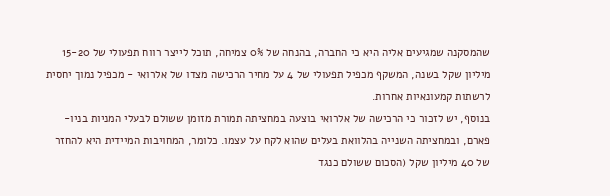שהמסקנה שמגיעים אליה היא כי החברה, בהנחה של 0% צמיחה, תוכל לייצר רווח תפעולי של 15-20 מיליון שקל בשנה, המשקף מכפיל תפעולי של 4 על מחיר הרכישה מצדו של אלרואי - מכפיל נמוך יחסית לרשתות קמעונאיות אחרות.
בנוסף, יש לזכור כי הרכישה של אלרואי בוצעה במחציתה תמורת מזומן ששולם לבעלי המניות בניו-פארם, ובמחציתה השנייה בהלוואת בעלים שהוא לקח על עצמו. כלומר, המחויבות המיידית היא להחזר של 40 מיליון שקל (הסכום ששולם כנגד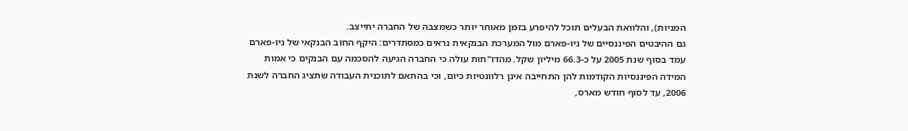המניות), והלוואת הבעלים תוכל להיפרע בזמן מאוחר יותר כשמצבה של החברה יתייצב.
גם ההיבטים הפיננסיים של ניו-פארם מול המערכת הבנקאית נראים כמסתדרים: היקף החוב הבנקאי של ניו-פארם עמד בסוף שנת 2005 על כ-66.3 מיליון שקל. מהדו"חות עולה כי החברה הגיעה להסכמה עם הבנקים כי אמות המידה הפיננסיות הקודמות להן התחייבה אינן רלוונטיות כיום, וכי בהתאם לתוכנית העבודה שתציג החברה לשנת 2006, עד לסוף חודש מארס,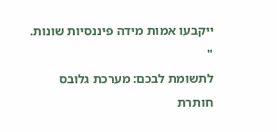ייקבעו אמות מידה פיננסיות שונות. "
לתשומת לבכם: מערכת גלובס חותרת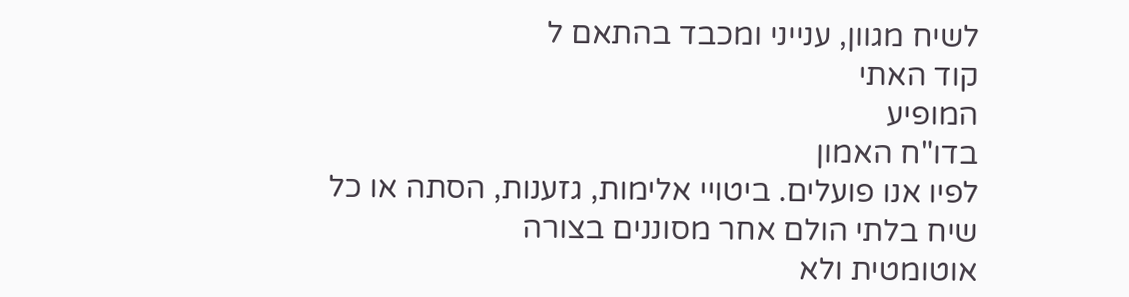לשיח מגוון, ענייני ומכבד בהתאם ל
קוד האתי
המופיע
בדו"ח האמון
לפיו אנו פועלים. ביטויי אלימות, גזענות, הסתה או כל שיח בלתי הולם אחר מסוננים בצורה
אוטומטית ולא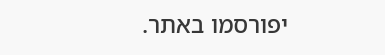יפורסמו באתר.